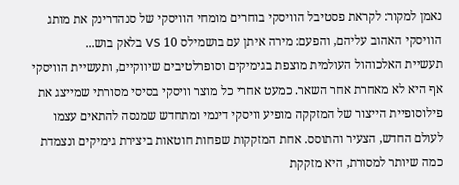נאמן למקור: לקראת פסטיבל הוויסקי בוחרים מומחי הוויסקי של סנהדרינק את מותג הוויסקי האהוב עליהם, והפעם: מירה איתן עם בושמילס 10 VS בלאק בוש...
תעשיית האלכוהול העולמית מוצפת בגימיקים וסופרלטיבים שיווקיים, ותעשיית הוויסקי אף היא לא מאחרת אחר השאר. כמעט אחרי כל מוצר וויסקי בסיסי מסורתי שמייצג את פילוסופיית הייצור של המזקקה מופיע וויסקי דינמי ומתחדש שמנסה להתאים עצמו לעולם החדש, הצעיר והתוסס. אחת המזקקות שפחות חוטאות ביצירת גימיקים ונצמדת כמה שיותר למסורת, היא מזקקת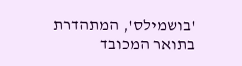'בושמילס', המתהדרת בתואר המכובד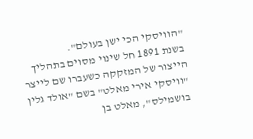"הוויסקי הכי ישן בעולם".
בשנת 1891 חל שינוי מסוים בתהליך הייצור של המזקקה כשעברו שם לייצר "וויסקי אירי מאלט" בשם "אולד גלין בושמילס", מאלט בן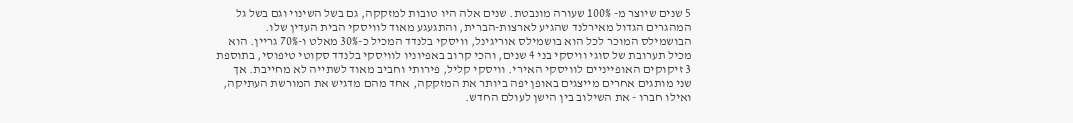5 שנים שיוצר מ- 100% שעורה מונבטת. שנים אלה היו טובות למזקקה, גם בשל השינוי וגם בשל גל המהגרים הגדול מאירלנד שהגיע לארצות-הברית, והתגעגע מאוד לוויסקי הבית העדין שלו.
הבושמילס המוכר לכל הוא בושמילס אוריגינל, וויסקי בלנדד המכיל כ-30% מאלט ו-70% גריין. הוא מכיל תערובת של סוגי וויסקי בני 4 שנים, והכי קרוב באפיוניו לוויסקי בלנדד סקוטי טיפוסי, בתוספת 3 זיקוקים האופייניים לוויסקי האירי. וויסקי קליל, פירותי וחביב מאוד לשתייה לא מחייבת. אך שני מותגים אחרים מייצגים באופן יפה ביותר את המזקקה, אחד מהם מדגיש את המורשת העתיקה, ואילו חברו - את השילוב בין הישן לעולם החדש.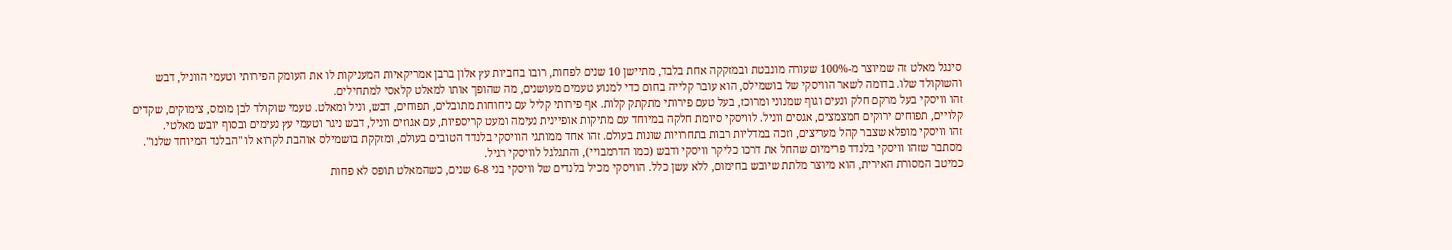סינגל מאלט זה שמיוצר מ-100% שעורה מונבטת ובמזקקה אחת בלבד, מתיישן 10 שנים לפחות, רובו בחביות עץ אלון ברבן אמריקאיות המעניקות לו את העומק הפירותי וטעמי הווניל, דבש והשוקולד שלו. בדומה לשאר הוויסקי של בושמילס, הוא עובר קלייה בחום כדי למנוע טעמים מעושנים, מה שהופך אותו למאלט קלאסי למתחילים.
זהו וויסקי בעל מרקם חלק ונעים וגוף שמנוני ומרוכז, בעל טעם פירותי מתקתק קלות. אף פירותי קליל עם ניחוחות מתובלים, תפוחים, דבש, וניל ומאלט. טעמי שוקולד לבן מומס, צימוקים, שקדים קלויים, תפוחים ירוקים חמצמצים, אגסים ווניל. לוויסקי סיומת חלקה במיוחד עם מתיקות אופיינית נעימה ומעט קריספיות, עם אגוזים ווניל, דבש ניגר וטעמי עץ נעימים ובסוף יובש מאלטי.
זהו וויסקי מופלא שצבר קהל מעריצים, וזכה במדליות רבות בתחרויות שונות בעולם. זהו אחד ממותגי הוויסקי בלנדד הטובים בעולם, ומזקקת בושמילס אוהבת לקרוא לו "הבלנד המיוחד שלנו". מסתבר שזהו וויסקי בלנדד פרימיום שהחל את דרכו כליקר וויסקי ודבש (כמו הדרמבויי), והתגלגל לוויסקי רגיל.
כמיטב המסורת האירית, הוא מיוצר מלתת שיובש בחימום, ללא עשן כלל. הוויסקי מכיל בלנדים של וויסקי בני 6-8 שנים, כשהמאלט תופס לא פחות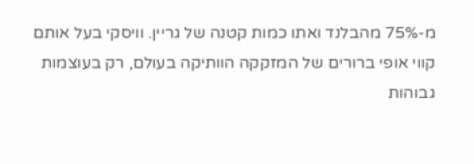מ-75% מהבלנד ואתו כמות קטנה של גריין. וויסקי בעל אותם קווי אופי ברורים של המזקקה הוותיקה בעולם, רק בעוצמות גבוהות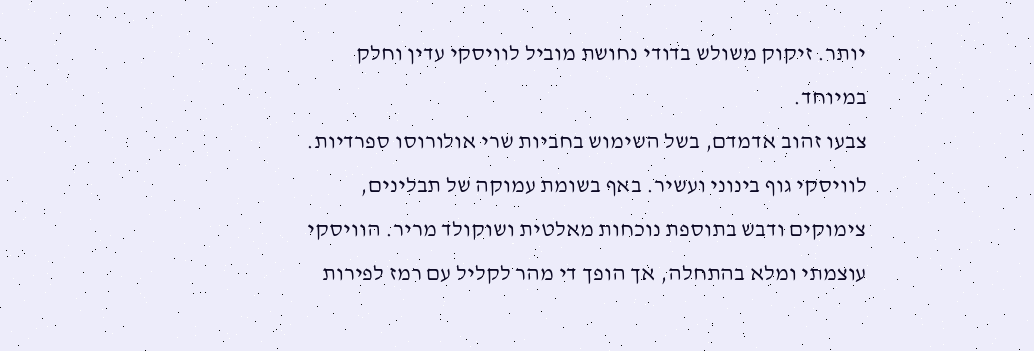יותר. זיקוק משולש בדודי נחושת מוביל לוויסקי עדין וחלק במיוחד.
צבעו זהוב אדמדם, בשל השימוש בחביות שרי אולורוסו ספרדיות. לוויסקי גוף בינוני ועשיר. באף בשומת עמוקה של תבלינים, צימוקים ודבש בתוספת נוכחות מאלטית ושוקולד מריר. הוויסקי עוצמתי ומלא בהתחלה, אך הופך די מהר לקליל עם רמז לפירות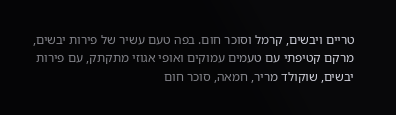טריים ויבשים, קרמל וסוכר חום. בפה טעם עשיר של פירות יבשים, מרקם קטיפתי עם טעמים עמוקים ואופי אגוזי מתקתק, עם פירות יבשים, שוקולד מריר, חמאה, סוכר חום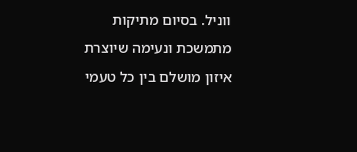ווניל. בסיום מתיקות מתמשכת ונעימה שיוצרת איזון מושלם בין כל טעמי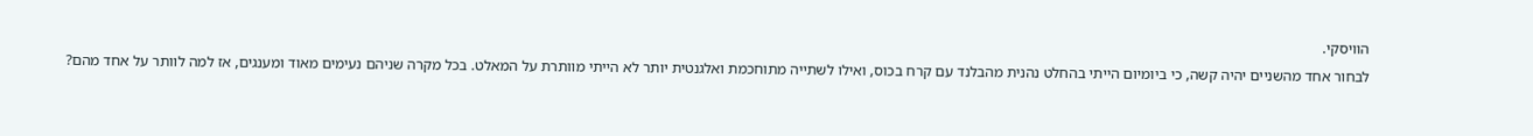הוויסקי.
לבחור אחד מהשניים יהיה קשה, כי ביומיום הייתי בהחלט נהנית מהבלנד עם קרח בכוס, ואילו לשתייה מתוחכמת ואלגנטית יותר לא הייתי מוותרת על המאלט. בכל מקרה שניהם נעימים מאוד ומענגים, אז למה לוותר על אחד מהם?